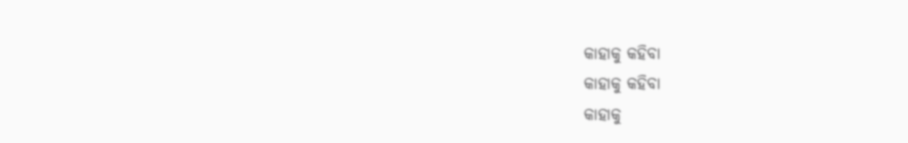କାହାକୁ କହିବା
କାହାକୁ କହିବା
କାହାକୁ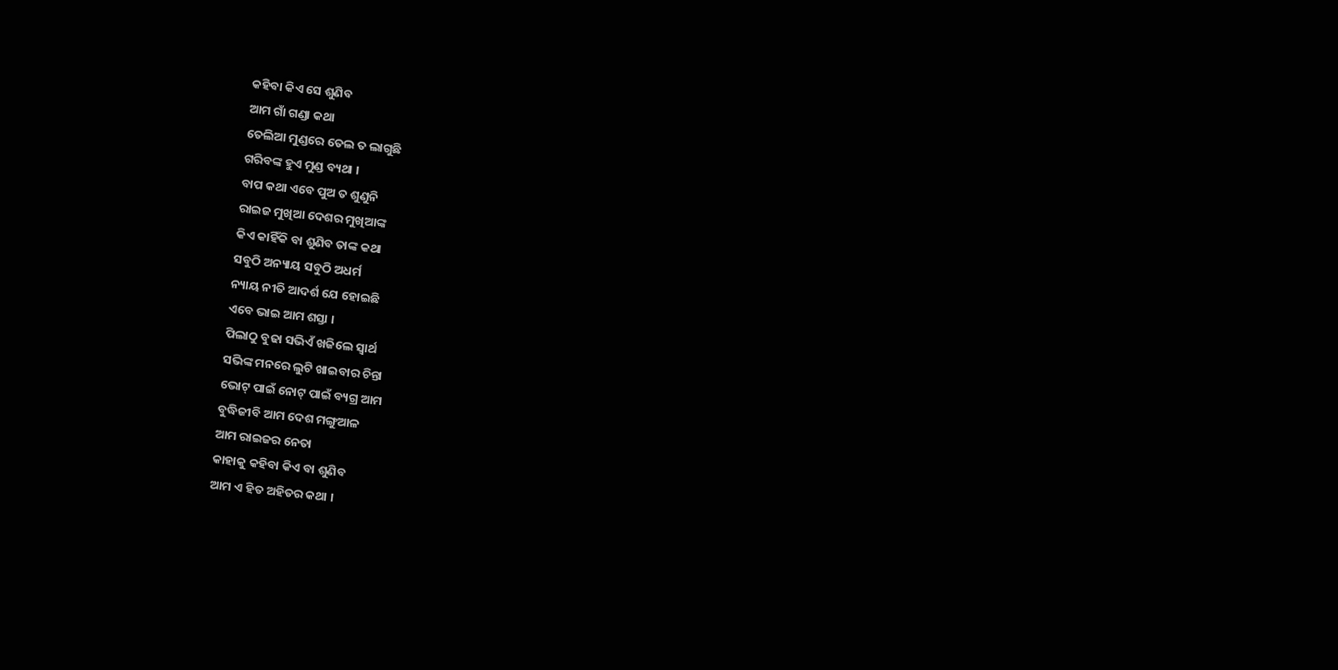କହିବା କିଏ ସେ ଶୁଣିବ
ଆମ ଗାଁ ଗଣ୍ଡା କଥା
ତେଲିଆ ମୁଣ୍ଡରେ ତେଲ ତ ଲାଗୁଛି
ଗରିବଙ୍କ ହୁଏ ମୁଣ୍ଡ ବ୍ୟଥା ।
ବାପ କଥା ଏବେ ପୁଅ ତ ଶୁଣୁନି
ରାଇଜ ମୁଖିଆ ଦେଶର ମୁଖିଆଙ୍କ
କିଏ କାହିଁକି ବା ଶୁଣିବ ତାଙ୍କ କଥା
ସବୁଠି ଅନ୍ୟାୟ ସବୁଠି ଅଧର୍ମ
ନ୍ୟାୟ ନୀତି ଆଦର୍ଶ ଯେ ହୋଇଛି
ଏବେ ଭାଇ ଆମ ଶସ୍ତା ।
ପିଲାଠୁ ବୁଢା ସଭିଏଁ ଖଜିଲେ ସ୍ଵାର୍ଥ
ସଭିଙ୍କ ମନରେ ଲୁଟି ଖାଇବାର ଚିନ୍ତା
ଭୋଟ୍ ପାଇଁ ନୋଟ୍ ପାଇଁ ବ୍ୟଗ୍ର ଆମ
ବୁଦ୍ଧିଜୀବି ଆମ ଦେଶ ମଙ୍ଗୁଆଳ
ଆମ ରାଇଜର ନେତା
କାହାକୁ କହିବା କିଏ ବା ଶୁଣିବ
ଆମ ଏ ହିତ ଅହିତର କଥା ।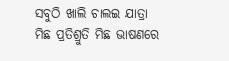ସବୁଠି ଖାଲି ଚାଲଇ ଯାତ୍ରା
ମିଛ ପ୍ରତିଶ୍ରୁତି ମିଛ ଭାଷଣରେ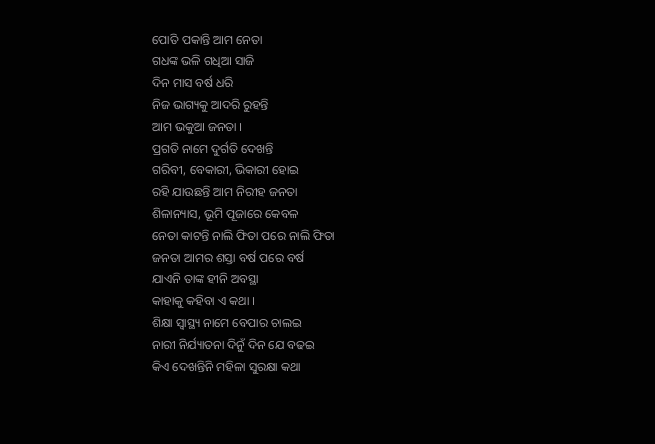ପୋତି ପକାନ୍ତି ଆମ ନେତା
ଗଧଙ୍କ ଭଳି ଗଧିଆ ସାଜି
ଦିନ ମାସ ବର୍ଷ ଧରି
ନିଜ ଭାଗ୍ୟକୁ ଆଦରି ରୁହନ୍ତି
ଆମ ଭକୁଆ ଜନତା ।
ପ୍ରଗତି ନାମେ ଦୁର୍ଗତି ଦେଖନ୍ତି
ଗରିବୀ, ବେକାରୀ, ଭିକାରୀ ହୋଇ
ରହି ଯାଉଛନ୍ତି ଆମ ନିରୀହ ଜନତା
ଶିଳାନ୍ୟାସ, ଭୂମି ପୂଜାରେ କେବଳ
ନେତା କାଟନ୍ତି ନାଲି ଫିତା ପରେ ନାଲି ଫିତା
ଜନତା ଆମର ଶସ୍ତା ବର୍ଷ ପରେ ବର୍ଷ
ଯାଏନି ତାଙ୍କ ହୀନି ଅବସ୍ଥା
କାହାକୁ କହିବା ଏ କଥା ।
ଶିକ୍ଷା ସ୍ଵାସ୍ଥ୍ୟ ନାମେ ବେପାର ଚାଲଇ
ନାରୀ ନିର୍ଯ୍ୟାତନା ଦିନୁଁ ଦିନ ଯେ ବଢଇ
କିଏ ଦେଖନ୍ତିନି ମହିଳା ସୁରକ୍ଷା କଥା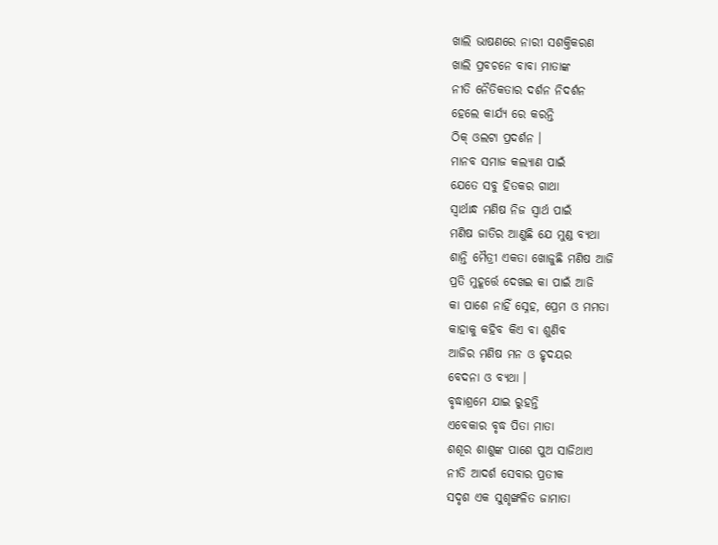ଖାଲି ଭାଷଣରେ ନାରୀ ସଶକ୍ତିକରଣ
ଖାଲି ପ୍ରବଚନେ ବାବା ମାତାଙ୍କ
ନୀତି ନୈତିକତାର ଦର୍ଶନ ନିଦର୍ଶନ
ହେଲେ କାର୍ଯ୍ୟ ରେ କରନ୍ତି
ଠିକ୍ ଓଲଟା ପ୍ରଦର୍ଶନ ।
ମାନବ ସମାଜ କଲ୍ୟାଣ ପାଇଁ
ଯେତେ ସବୁ ହିତକର ଗାଥା
ସ୍ଵାର୍ଥାନ୍ଧ ମଣିଷ ନିଜ ସ୍ଵାର୍ଥ ପାଇଁ
ମଣିଷ ଜାତିର ଆଣୁଛି ଯେ ମୁଣ୍ଡ ବ୍ୟଥା
ଶାନ୍ତି ମୈତ୍ରୀ ଏକତା ଖୋଜୁଛି ମଣିଷ ଆଜି
ପ୍ରତି ମୁହୂର୍ତ୍ତେ ଦେଖଇ କା ପାଇଁ ଆଜି
କା ପାଶେ ନାହିଁ ସ୍ନେହ, ପ୍ରେମ ଓ ମମତା
କାହାକୁ କହିବ କିଏ ବା ଶୁଣିବ
ଆଜିର ମଣିଷ ମନ ଓ ହୃଦୟର
ବେଦନା ଓ ବ୍ୟଥା ।
ବୃଦ୍ଧାଶ୍ରମେ ଯାଇ ରୁହନ୍ତି
ଏବେକାର ବୃଦ୍ଧ ପିତା ମାତା
ଶଶୂର ଶାଶୁଙ୍କ ପାଶେ ପୁଅ ସାଜିଥାଏ
ନୀତି ଆଦର୍ଶ ସେବାର ପ୍ରତୀକ
ସଦୃଶ ଏକ ସୁଶୃଙ୍ଖଳିତ ଜାମାତା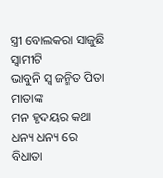ସ୍ତ୍ରୀ ବୋଲକରା ସାଜୁଛି ସ୍ଵାମୀଟି
ଭାବୁନି ସ୍ଵ ଜନ୍ମିତ ପିତା ମାତାଙ୍କ
ମନ ହୃଦୟର କଥା
ଧନ୍ୟ ଧନ୍ୟ ରେ ବିଧାତା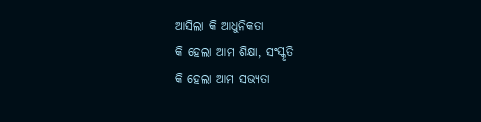ଆସିଲା କି ଆଧୁନିକତା
କି ହେଲା ଆମ ଶିକ୍ଷା, ସଂସ୍କୃତି
କି ହେଲା ଆମ ସଭ୍ୟତା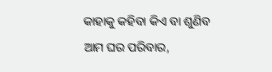କାହାକୁ କହିବା କିଏ ବା ଶୁଣିବ
ଆମ ଘର ପରିବାର,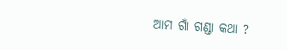ଆମ ଗାଁ ଗଣ୍ଡା କଥା ?